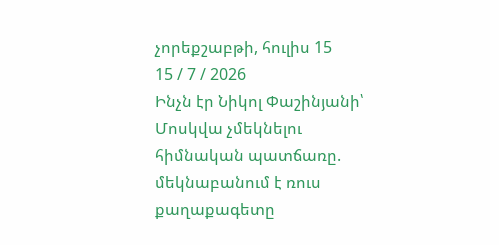չորեքշաբթի, հուլիս 15
15 / 7 / 2026
Ինչն էր Նիկոլ Փաշինյանի՝ Մոսկվա չմեկնելու հիմնական պատճառը. մեկնաբանում է ռուս քաղաքագետը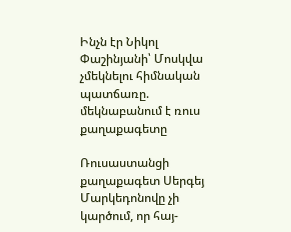Ինչն էր Նիկոլ Փաշինյանի՝ Մոսկվա չմեկնելու հիմնական պատճառը. մեկնաբանում է ռուս քաղաքագետը

Ռուսաստանցի քաղաքագետ Սերգեյ Մարկեդոնովը չի կարծում, որ հայ-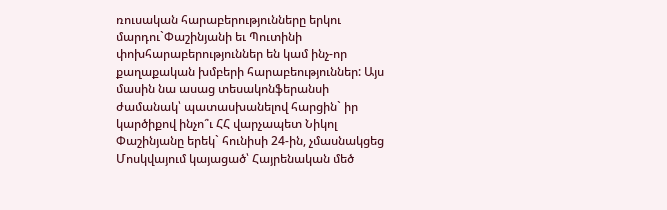ռուսական հարաբերությունները երկու մարդու`Փաշինյանի եւ Պուտինի փոխհարաբերություններ են կամ ինչ-որ քաղաքական խմբերի հարաբեություններ: Այս մասին նա ասաց տեսակոնֆերանսի ժամանակ՝ պատասխանելով հարցին` իր կարծիքով ինչո՞ւ ՀՀ վարչապետ Նիկոլ Փաշինյանը երեկ` հունիսի 24-ին, չմասնակցեց Մոսկվայում կայացած՝ Հայրենական մեծ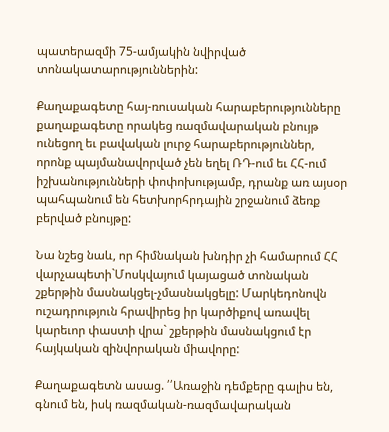պատերազմի 75-ամյակին նվիրված տոնակատարություններին:

Քաղաքագետը հայ-ռուսական հարաբերությունները քաղաքագետը որակեց ռազմավարական բնույթ ունեցող եւ բավական լուրջ հարաբերություններ, որոնք պայմանավորված չեն եղել ՌԴ-ում եւ ՀՀ-ում իշխանությունների փոփոխությամբ, դրանք առ այսօր պահպանում են հետխորհրդային շրջանում ձեռք բերված բնույթը:

Նա նշեց նաև, որ հիմնական խնդիր չի համարում ՀՀ վարչապետի`Մոսկվայում կայացած տոնական շքերթին մասնակցել-չմասնակցելը: Մարկեդոնովն ուշադրություն հրավիրեց իր կարծիքով առավել կարեւոր փաստի վրա` շքերթին մասնակցում էր հայկական զինվորական միավորը:

Քաղաքագետն ասաց. ՛՛Առաջին դեմքերը գալիս են, գնում են, իսկ ռազմական-ռազմավարական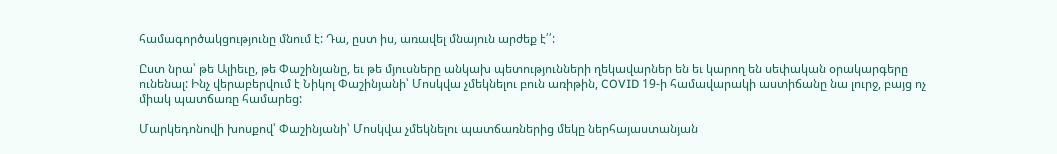համագործակցությունը մնում է: Դա, ըստ իս, առավել մնայուն արժեք է՛՛:

Ըստ նրա՝ թե Ալիեւը, թե Փաշինյանը, եւ թե մյուսները անկախ պետությունների ղեկավարներ են եւ կարող են սեփական օրակարգերը ունենալ: Ինչ վերաբերվում է Նիկոլ Փաշինյանի՝ Մոսկվա չմեկնելու բուն առիթին, COVID 19-ի համավարակի աստիճանը նա լուրջ, բայց ոչ միակ պատճառը համարեց:

Մարկեդոնովի խոսքով՝ Փաշինյանի՝ Մոսկվա չմեկնելու պատճառներից մեկը ներհայաստանյան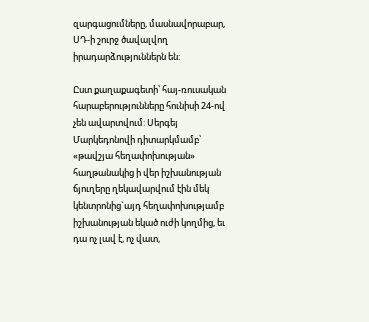զարգացումները, մասնավորաբար, ՍԴ-ի շուրջ ծավալվող իրադարձություններն են:

Ըստ քաղաքագետի՝ հայ-ռուսական հարաբերությունները հունիսի 24-ով չեն ավարտվում: Սերգեյ Մարկեդոնովի դիտարկմամբ՝ «թավշյա հեղափոխության» հաղթանակից ի վեր իշխանության ճյուղերը ղեկավարվում էին մեկ կենտրոնից`այդ հեղափոխությամբ իշխանության եկած ուժի կողմից, եւ դա ոչ լավ է, ոչ վատ,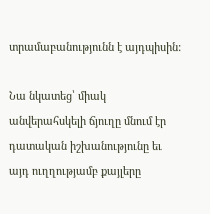տրամաբանությունն է այդպիսին:

Նա նկատեց՝ միակ անվերահսկելի ճյուղը մնում էր դատական իշխանությունը եւ այդ ուղղությամբ քայլերը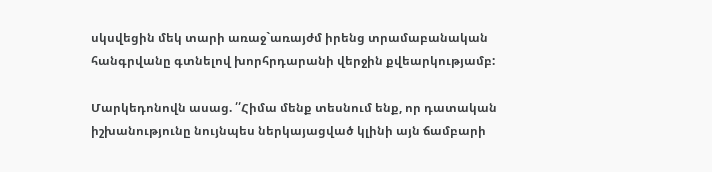սկսվեցին մեկ տարի առաջ`առայժմ իրենց տրամաբանական հանգրվանը գտնելով խորհրդարանի վերջին քվեարկությամբ:

Մարկեդոնովն ասաց. ՛՛Հիմա մենք տեսնում ենք, որ դատական իշխանությունը նույնպես ներկայացված կլինի այն ճամբարի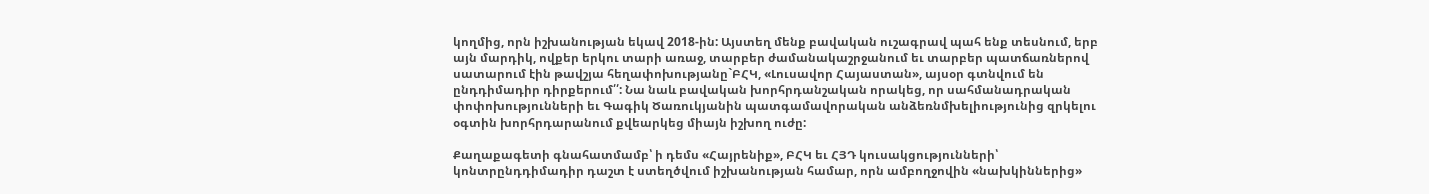կողմից, որն իշխանության եկավ 2018-ին: Այստեղ մենք բավական ուշագրավ պահ ենք տեսնում, երբ այն մարդիկ, ովքեր երկու տարի առաջ, տարբեր ժամանակաշրջանում եւ տարբեր պատճառներով սատարում էին թավշյա հեղափոխությանը`ԲՀԿ, «Լուսավոր Հայաստան», այսօր գտնվում են ընդդիմադիր դիրքերում՛՛: Նա նաև բավական խորհրդանշական որակեց, որ սահմանադրական փոփոխությունների եւ Գագիկ Ծառուկյանին պատգամավորական անձեռնմխելիությունից զրկելու օգտին խորհրդարանում քվեարկեց միայն իշխող ուժը:

Քաղաքագետի գնահատմամբ՝ ի դեմս «Հայրենիք», ԲՀԿ եւ ՀՅԴ կուսակցությունների՝ կոնտրընդդիմադիր դաշտ է ստեղծվում իշխանության համար, որն ամբողջովին «նախկիններից»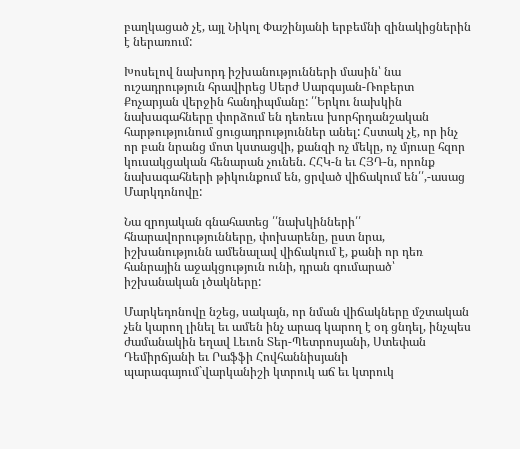բաղկացած չէ, այլ Նիկոլ Փաշինյանի երբեմնի զինակիցներին է ներառում:

Խոսելով նախորդ իշխանությունների մասին՝ նա ուշադրություն հրավիրեց Սերժ Սարգսյան-Ռոբերտ Քոչարյան վերջին հանդիպմանը: ՛՛Երկու նախկին նախագահները փորձում են դեռեւս խորհրդանշական հարթությունում ցուցադրություններ անել: Հստակ չէ, որ ինչ որ բան նրանց մոտ կստացվի, քանզի ոչ մեկը, ոչ մյուսը հզոր կուսակցական հենարան չունեն. ՀՀԿ-ն եւ ՀՅԴ-ն, որոնք նախագահների թիկունքում են, ցրված վիճակում են՛՛,-ասաց Մարկդոնովը:

Նա զրոյական գնահատեց ՛՛նախկինների՛՛ հնարավորությունները, փոխարենը, ըստ նրա, իշխանությունն ամենալավ վիճակում է, քանի որ դեռ հանրային աջակցություն ունի, դրան գումարած՝ իշխանական լծակները:

Մարկեդոնովը նշեց, սակայն, որ նման վիճակները մշտական չեն կարող լինել եւ ամեն ինչ արագ կարող է օդ ցնդել, ինչպես ժամանակին եղավ Լեւոն Տեր-Պետրոսյանի, Ստեփան Դեմիրճյանի եւ Րաֆֆի Հովհաննիսյանի պարագայում`վարկանիշի կտրուկ աճ եւ կտրուկ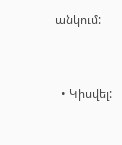անկում:



  • Կիսվել: